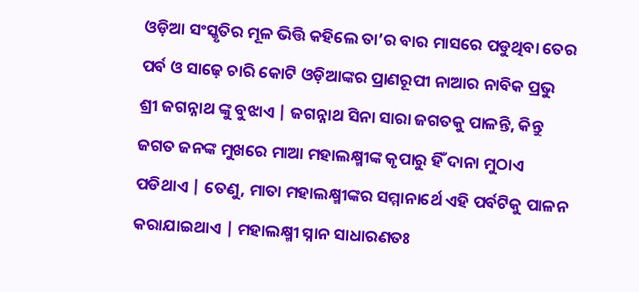ଓଡ଼ିଆ ସଂସ୍କୃତିର ମୂଳ ଭିତ୍ତି କହିଲେ ତା’ର ବାର ମାସରେ ପଡୁଥିବା ତେର ପର୍ବ ଓ ସାଢ଼େ ଚାରି କୋଟି ଓଡ଼ିଆଙ୍କର ପ୍ରାଣରୂପୀ ନାଆର ନାବିକ ପ୍ରଭୁ ଶ୍ରୀ ଜଗନ୍ନାଥ ଙ୍କୁ ବୁଝାଏ | ଜଗନ୍ନାଥ ସିନା ସାରା ଜଗତକୁ ପାଳନ୍ତି, କିନ୍ତୁ ଜଗତ ଜନଙ୍କ ମୁଖରେ ମାଆ ମହାଲକ୍ଷ୍ମୀଙ୍କ କୃପାରୁ ହିଁ ଦାନା ମୁଠାଏ ପଡିଥାଏ | ତେଣୁ, ମାତା ମହାଲକ୍ଷ୍ମୀଙ୍କର ସମ୍ମାନାର୍ଥେ ଏହି ପର୍ବଟିକୁ ପାଳନ କରାଯାଇଥାଏ | ମହାଲକ୍ଷ୍ମୀ ସ୍ନାନ ସାଧାରଣତଃ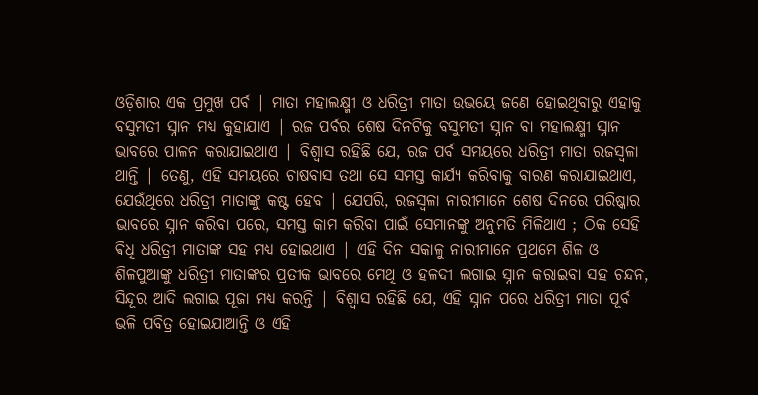ଓଡ଼ିଶାର ଏକ ପ୍ରମୁଖ ପର୍ବ | ମାତା ମହାଲକ୍ଷ୍ମୀ ଓ ଧରିତ୍ରୀ ମାତା ଉଭୟେ ଜଣେ ହୋଇଥିବାରୁ ଏହାକୁ ବସୁମତୀ ସ୍ନାନ ମଧ୍ୟ କୁହାଯାଏ | ରଜ ପର୍ବର ଶେଷ ଦିନଟିକୁ ବସୁମତୀ ସ୍ନାନ ବା ମହାଲକ୍ଷ୍ମୀ ସ୍ନାନ ଭାବରେ ପାଳନ କରାଯାଇଥାଏ | ବିଶ୍ୱାସ ରହିଛି ଯେ, ରଜ ପର୍ବ ସମୟରେ ଧରିତ୍ରୀ ମାତା ରଜସ୍ୱଳା ଥାନ୍ତି | ତେଣୁ, ଏହି ସମୟରେ ଚାଷବାସ ତଥା ସେ ସମସ୍ତ କାର୍ଯ୍ୟ କରିବାକୁ ବାରଣ କରାଯାଇଥାଏ, ଯେଉଁଥିରେ ଧରିତ୍ରୀ ମାତାଙ୍କୁ କଷ୍ଟ ହେବ | ଯେପରି, ରଜସ୍ୱଳା ନାରୀମାନେ ଶେଷ ଦିନରେ ପରିଷ୍କାର ଭାବରେ ସ୍ନାନ କରିବା ପରେ, ସମସ୍ତ କାମ କରିବା ପାଇଁ ସେମାନଙ୍କୁ ଅନୁମତି ମିଳିଥାଏ ; ଠିକ ସେହି ଵିଧି ଧରିତ୍ରୀ ମାତାଙ୍କ ସହ ମଧ୍ୟ ହୋଇଥାଏ | ଏହି ଦିନ ସକାଳୁ ନାରୀମାନେ ପ୍ରଥମେ ଶିଳ ଓ ଶିଳପୁଆଙ୍କୁ ଧରିତ୍ରୀ ମାତାଙ୍କର ପ୍ରତୀକ ଭାବରେ ମେଥି ଓ ହଳଦୀ ଲଗାଇ ସ୍ନାନ କରାଇବା ସହ ଚନ୍ଦନ, ସିନ୍ଦୂର ଆଦି ଲଗାଇ ପୂଜା ମଧ୍ୟ କରନ୍ତି | ବିଶ୍ୱାସ ରହିଛି ଯେ, ଏହି ସ୍ନାନ ପରେ ଧରିତ୍ରୀ ମାତା ପୂର୍ବ ଭଳି ପବିତ୍ର ହୋଇଯାଆନ୍ତି ଓ ଏହି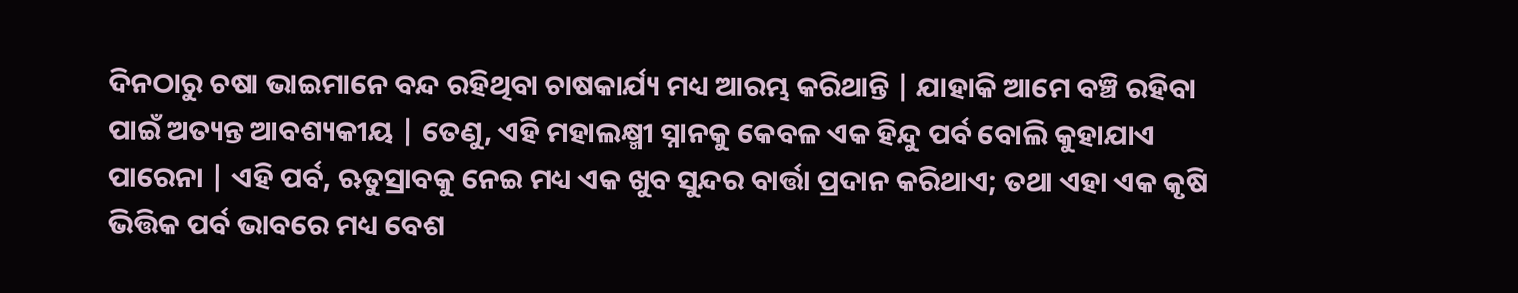ଦିନଠାରୁ ଚଷା ଭାଇମାନେ ବନ୍ଦ ରହିଥିବା ଚାଷକାର୍ଯ୍ୟ ମଧ୍ୟ ଆରମ୍ଭ କରିଥାନ୍ତି | ଯାହାକି ଆମେ ବଞ୍ଚି ରହିବା ପାଇଁ ଅତ୍ୟନ୍ତ ଆବଶ୍ୟକୀୟ | ତେଣୁ, ଏହି ମହାଲକ୍ଷ୍ମୀ ସ୍ନାନକୁ କେବଳ ଏକ ହିନ୍ଦୁ ପର୍ବ ବୋଲି କୁହାଯାଏ ପାରେନା | ଏହି ପର୍ବ, ଋତୁସ୍ରାବକୁ ନେଇ ମଧ୍ୟ ଏକ ଖୁବ ସୁନ୍ଦର ବାର୍ତ୍ତା ପ୍ରଦାନ କରିଥାଏ; ତଥା ଏହା ଏକ କୃଷି ଭିତ୍ତିକ ପର୍ବ ଭାବରେ ମଧ୍ୟ ବେଶ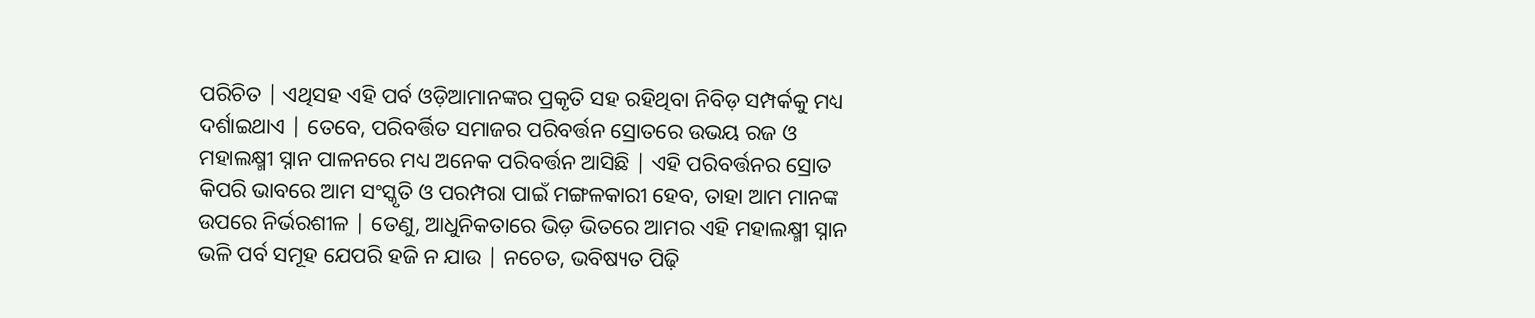ପରିଚିତ | ଏଥିସହ ଏହି ପର୍ବ ଓଡ଼ିଆମାନଙ୍କର ପ୍ରକୃତି ସହ ରହିଥିବା ନିବିଡ଼ ସମ୍ପର୍କକୁ ମଧ୍ୟ ଦର୍ଶାଇଥାଏ | ତେବେ, ପରିବର୍ତ୍ତିତ ସମାଜର ପରିବର୍ତ୍ତନ ସ୍ରୋତରେ ଉଭୟ ରଜ ଓ ମହାଲକ୍ଷ୍ମୀ ସ୍ନାନ ପାଳନରେ ମଧ୍ୟ ଅନେକ ପରିବର୍ତ୍ତନ ଆସିଛି | ଏହି ପରିବର୍ତ୍ତନର ସ୍ରୋତ କିପରି ଭାବରେ ଆମ ସଂସ୍କୃତି ଓ ପରମ୍ପରା ପାଇଁ ମଙ୍ଗଳକାରୀ ହେବ, ତାହା ଆମ ମାନଙ୍କ ଉପରେ ନିର୍ଭରଶୀଳ | ତେଣୁ, ଆଧୁନିକତାରେ ଭିଡ଼ ଭିତରେ ଆମର ଏହି ମହାଲକ୍ଷ୍ମୀ ସ୍ନାନ ଭଳି ପର୍ବ ସମୂହ ଯେପରି ହଜି ନ ଯାଉ | ନଚେତ, ଭବିଷ୍ୟତ ପିଢ଼ି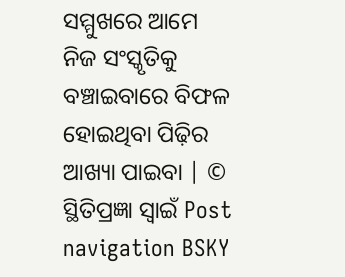ସମ୍ମୁଖରେ ଆମେ ନିଜ ସଂସ୍କୃତିକୁ ବଞ୍ଚାଇବାରେ ବିଫଳ ହୋଇଥିବା ପିଢ଼ିର ଆଖ୍ୟା ପାଇବା | © ସ୍ଥିତିପ୍ରଜ୍ଞା ସ୍ବାଇଁ Post navigation BSKY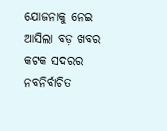ଯୋଜନାକୁ ନେଇ ଆସିଲା ବଡ଼ ଖବର କଟକ ସଦରର ନବନିର୍ବାଚିତ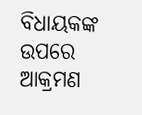ବିଧାୟକଙ୍କ ଉପରେ ଆକ୍ରମଣ